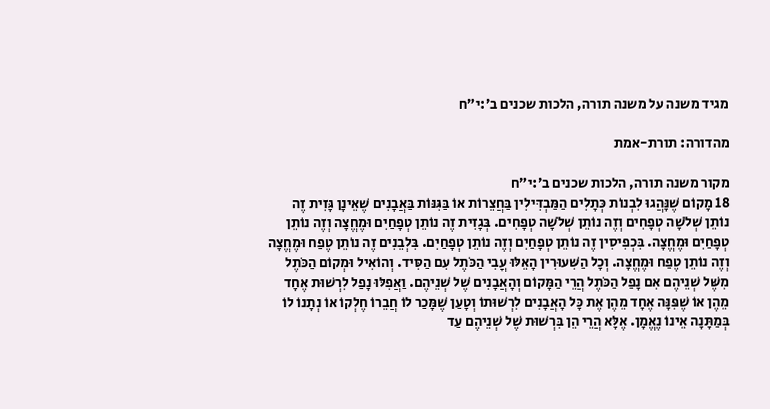מגיד משנה על משנה תורה, הלכות שכנים ב׳:י״ח

מהדורה: תורת-אמת

מקור משנה תורה, הלכות שכנים ב׳:י״ח
18 מָקוֹם שֶׁנָּהֲגוּ לִבְנוֹת כְּתָלִים הַמַּבְדִּילִין בַּחֲצֵרוֹת אוֹ בַּגִּנּוֹת בַּאֲבָנִים שֶׁאֵינָן גָּזִית זֶה נוֹתֵן שְׁלֹשָׁה טְפָחִים וְזֶה נוֹתֵן שְׁלֹשָׁה טְפָחִים. בְּגָזִית זֶה נוֹתֵן טְפָחַיִם וּמֶחֱצָה וְזֶה נוֹתֵן טְפָחַיִם וּמֶחֱצָה. בִּכְפִיסִין זֶה נוֹתֵן טְפָחַיִם וְזֶה נוֹתֵן טְפָחַיִם. בִּלְבֵנִים זֶה נוֹתֵן טֶפַח וּמֶחֱצָה וְזֶה נוֹתֵן טֶפַח וּמֶחֱצָה. וְכָל הַשִּׁעוּרִין הָאֵלּוּ עֳבִי הַכֹּתֶל עִם הַסִּיד. וְהוֹאִיל וּמְקוֹם הַכֹּתֶל מִשֶּׁל שְׁנֵיהֶם אִם נָפַל הַכֹּתֶל הֲרֵי הַמָּקוֹם וְהָאֲבָנִים שֶׁל שְׁנֵיהֶם. וַאֲפִלּוּ נָפַל לִרְשׁוּת אֶחָד מֵהֶן אוֹ שֶׁפִּנָּה אֶחָד מֵהֶן אֶת כָּל הָאֲבָנִים לִרְשׁוּתוֹ וְטָעַן שֶׁמָּכַר לוֹ חֲבֵרוֹ חֶלְקוֹ אוֹ נְתָנוֹ לוֹ בְּמַתָּנָה אֵינוֹ נֶאֱמָן. אֶלָּא הֲרֵי הֵן בִּרְשׁוּת שֶׁל שְׁנֵיהֶם עַד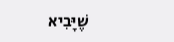שֶׁיָּבִיא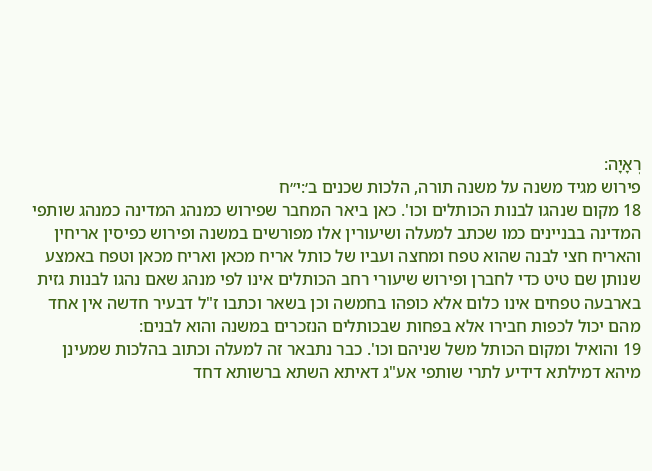רְאָיָה:
פירוש מגיד משנה על משנה תורה, הלכות שכנים ב׳:י״ח
18 מקום שנהגו לבנות הכותלים וכו'. כאן ביאר המחבר שפירוש כמנהג המדינה כמנהג שותפי המדינה בבניינים כמו שכתב למעלה ושיעורין אלו מפורשים במשנה ופירוש כפיסין אריחין והאריח חצי לבנה שהוא טפח ומחצה ועביו של כותל אריח מכאן ואריח מכאן וטפח באמצע שנותן שם טיט כדי לחברן ופירוש שיעורי רחב הכותלים אינו לפי מנהג שאם נהגו לבנות גזית בארבעה טפחים אינו כלום אלא כופהו בחמשה וכן בשאר וכתבו ז"ל דבעיר חדשה אין אחד מהם יכול לכפות חבירו אלא בפחות שבכותלים הנזכרים במשנה והוא לבנים:
19 והואיל ומקום הכותל משל שניהם וכו'. כבר נתבאר זה למעלה וכתוב בהלכות שמעינן מיהא דמילתא דידיע לתרי שותפי אע"ג דאיתא השתא ברשותא דחד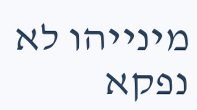מינייהו לא נפקא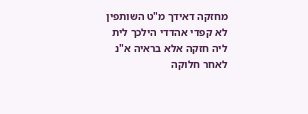מחזקה דאידך מ"ט השותפין לא קפדי אהדדי הילכך לית ליה חזקה אלא בראיה א"נ לאחר חלוקה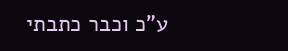ע"כ וכבר כתבתי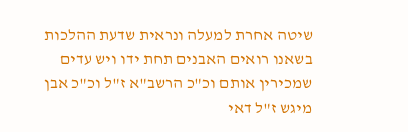שיטה אחרת למעלה ונראית שדעת ההלכות בשאנו רואים האבנים תחת ידו ויש עדים שמכירין אותם וכ"כ הרשב"א ז"ל וכ"כ אבן מיגש ז"ל דאי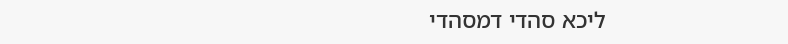ליכא סהדי דמסהדי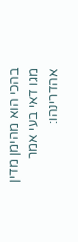בהכי הוא מהימן מדין מגו דאי בעי אמר אהדרינהו: